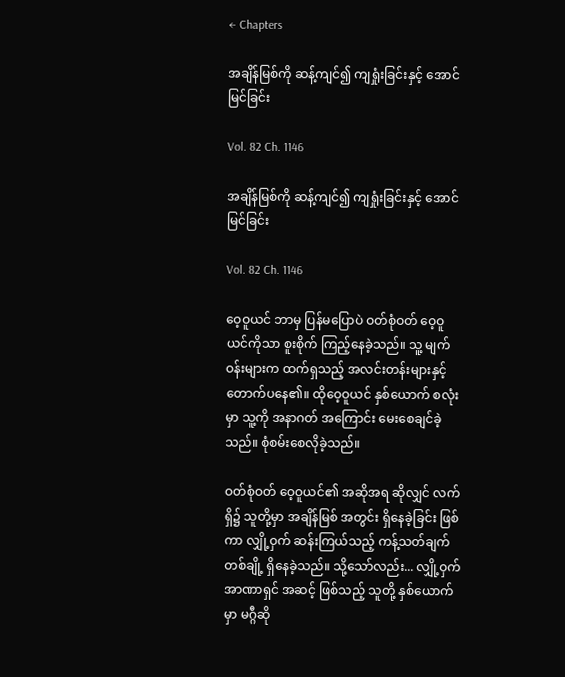← Chapters

အချိန်မြစ်ကို ဆန့်ကျင်၍ ကျရှုံးခြင်းနှင့် အောင်မြင်ခြင်း

Vol. 82 Ch. 1146

အချိန်မြစ်ကို ဆန့်ကျင်၍ ကျရှုံးခြင်းနှင့် အောင်မြင်ခြင်း

Vol. 82 Ch. 1146

ဝေ့ဝူယင် ဘာမှ ပြန်မပြောပဲ ဝတ်စုံဝတ် ဝေ့ဝူယင်ကိုသာ စူးစိုက် ကြည့်နေခဲ့သည်။ သူ့ မျက်ဝန်းများက ထက်ရှသည့် အလင်းတန်းများနှင့် တောက်ပနေ၏။ ထိုဝေ့ဝူယင် နှစ်ယောက် စလုံးမှာ သူ့ကို အနာဂတ် အကြောင်း မေးစေချင်ခဲ့သည်။ စုံစမ်းစေလိုခဲ့သည်။

ဝတ်စုံဝတ် ဝေ့ဝူယင်၏ အဆိုအရ ဆိုလျှင် လက်ရှိ၌ သူတို့မှာ အချိန်မြစ် အတွင်း ရှိနေခဲ့ခြင်း ဖြစ်ကာ လျှို့ဝှက် ဆန်းကြယ်သည့် ကန့်သတ်ချက် တစ်ချို့ ရှိနေခဲ့သည်။ သို့သော်လည်း... လျှို့ဝှက် အာဏာရှင် အဆင့် ဖြစ်သည့် သူတို့ နှစ်ယောက်မှာ မဂ္ဂီဆို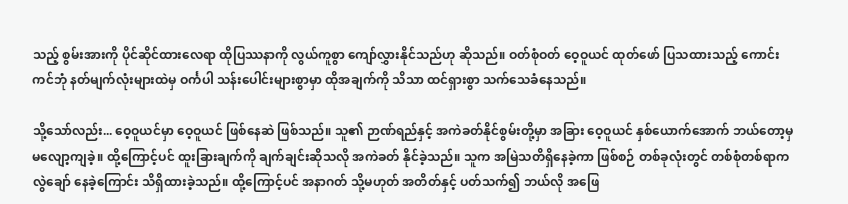သည့် စွမ်းအားကို ပိုင်ဆိုင်ထားလေရာ ထိုပြဿနာကို လွယ်ကူစွာ ကျော်လွှားနိုင်သည်ဟု ဆိုသည်။ ဝတ်စုံဝတ် ဝေ့ဝူယင် ထုတ်ဖော် ပြသထားသည့် ကောင်းကင်ဘုံ နတ်မျက်လုံးများထဲမှ ဝင်္ကပါ သန်းပေါင်းများစွာမှာ ထိုအချက်ကို သိသာ ထင်ရှားစွာ သက်သေခံနေသည်။

သို့သော်လည်း... ဝေ့ဝူယင်မှာ ဝေ့ဝူယင် ဖြစ်နေဆဲ ဖြစ်သည်။ သူ၏ ဉာဏ်ရည်နှင့် အကဲခတ်နိုင်စွမ်းတို့မှာ အခြား ဝေ့ဝူယင် နှစ်ယောက်အောက် ဘယ်တော့မှ မလျော့ကျခဲ့။ ထို့ကြောင့်ပင် ထူးခြားချက်ကို ချက်ချင်းဆိုသလို အကဲခတ် နိုင်ခဲ့သည်။ သူက အမြဲသတိရှိနေခဲ့ကာ ဖြစ်စဉ် တစ်ခုလုံးတွင် တစ်စုံတစ်ရာက လွဲချော် နေခဲ့ကြောင်း သိရှိထားခဲ့သည်။ ထို့ကြောင့်ပင် အနာဂတ် သို့မဟုတ် အတိတ်နှင့် ပတ်သက်၍ ဘယ်လို အဖြေ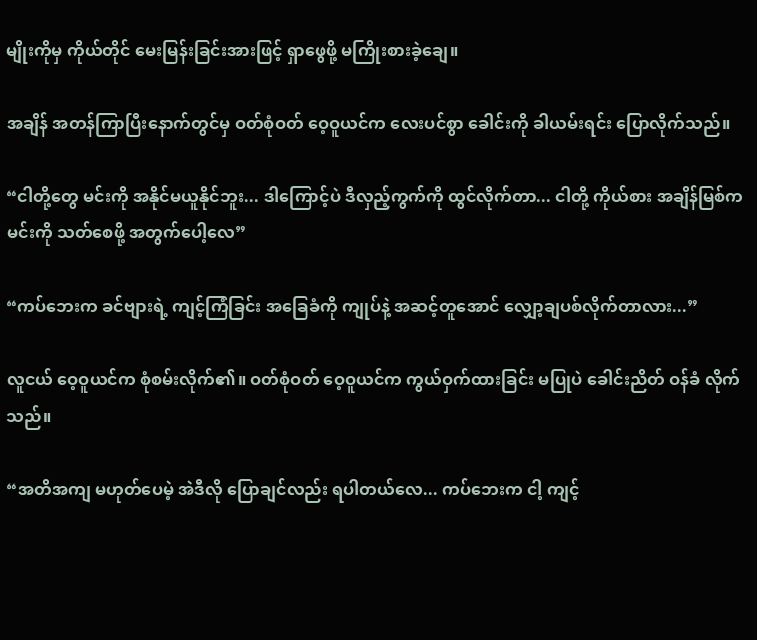မျိုးကိုမှ ကိုယ်တိုင် မေးမြန်းခြင်းအားဖြင့် ရှာဖွေဖို့ မကြိုးစားခဲ့ချေ။

အချိန် အတန်ကြာပြီးနောက်တွင်မှ ဝတ်စုံဝတ် ဝေ့ဝူယင်က လေးပင်စွာ ခေါင်းကို ခါယမ်းရင်း ပြောလိုက်သည်။

“ငါတို့တွေ မင်းကို အနိုင်မယူနိုင်ဘူး... ဒါကြောင့်ပဲ ဒီလှည့်ကွက်ကို ထွင်လိုက်တာ... ငါတို့ ကိုယ်စား အချိန်မြစ်က မင်းကို သတ်စေဖို့ အတွက်ပေါ့လေ”

“ကပ်ဘေးက ခင်ဗျားရဲ့ ကျင့်ကြံခြင်း အခြေခံကို ကျုပ်နဲ့ အဆင့်တူအောင် လျှော့ချပစ်လိုက်တာလား...”

လူငယ် ဝေ့ဝူယင်က စုံစမ်းလိုက်၏။ ဝတ်စုံဝတ် ဝေ့ဝူယင်က ကွယ်ဝှက်ထားခြင်း မပြုပဲ ခေါင်းညိတ် ဝန်ခံ လိုက်သည်။

“အတိအကျ မဟုတ်ပေမဲ့ အဲဒီလို ပြောချင်လည်း ရပါတယ်လေ... ကပ်ဘေးက ငါ့ ကျင့်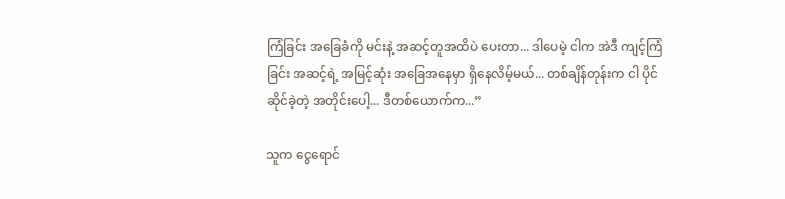ကြံခြင်း အခြေခံကို မင်းနဲ့ အဆင့်တူအထိပဲ ပေးတာ... ဒါပေမဲ့ ငါက အဲဒီ ကျင့်ကြံခြင်း အဆင့်ရဲ့ အမြင့်ဆုံး အခြေအနေမှာ ရှိနေလိမ့်မယ်... တစ်ချိန်တုန်းက ငါ ပိုင်ဆိုင်ခဲ့တဲ့ အတိုင်းပေါ့... ဒီတစ်ယောက်က...”

သူက ငွေရောင်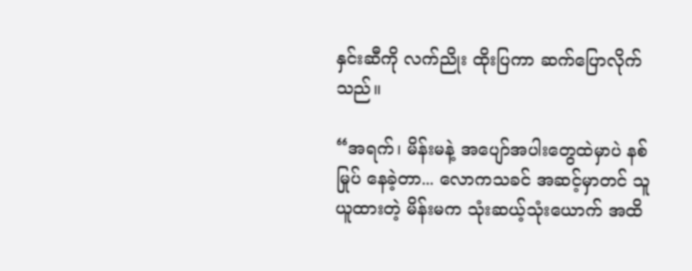နှင်းဆီကို လက်ညိုး ထိုးပြကာ ဆက်ပြောလိုက်သည်။

“အရက်၊ မိန်းမနဲ့ အပျော်အပါးတွေထဲမှာပဲ နစ်မြုပ် နေခဲ့တာ... လောကသခင် အဆင့်မှာတင် သူ ယူထားတဲ့ မိန်းမက သုံးဆယ့်သုံးယောက် အထိ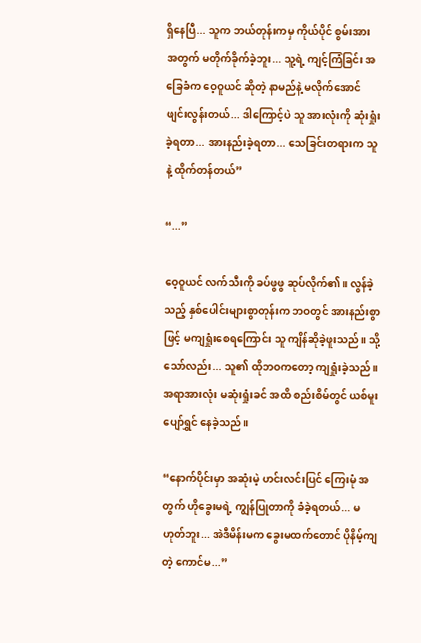ရှိနေပြီ... သူက ဘယ်တုန်းကမှ ကိုယ်ပိုင် စွမ်းအား အတွက် မတိုက်ခိုက်ခဲ့ဘူး... သူ့ရဲ့ ကျင့်ကြံခြင်း အခြေခံက ဝေ့ဝူယင် ဆိုတဲ့ နာမည်နဲ့ မလိုက်အောင် ဖျင်းလွန်းတယ်... ဒါကြောင့်ပဲ သူ အားလုံးကို ဆုံးရှုံးခဲ့ရတာ... အားနည်းခဲ့ရတာ... သေခြင်းတရားက သူနဲ့ ထိုက်တန်တယ်”

“...”

ဝေ့ဝူယင် လက်သီးကို ခပ်ဖွဖွ ဆုပ်လိုက်၏။ လွန်ခဲ့သည့် နှစ်ပေါင်းများစွာတုန်းက ဘဝတွင် အားနည်းစွာဖြင့် မကျရှုံးစေရကြောင်း သူ ကျိန်ဆိုခဲ့ဖူးသည်။ သို့သော်လည်း... သူ၏ ထိုဘဝကတော့ ကျရှုံးခဲ့သည်။ အရာအားလုံး မဆုံးရှုံးခင် အထိ စည်းစိမ်တွင် ယစ်မူး ပျော်ရွှင် နေခဲ့သည်။

“နောက်ပိုင်းမှာ အဆုံးမဲ့ ဟင်းလင်းပြင် ကြေးမုံ အတွက် ဟိုခွေးမရဲ့ ကျွန်ပြုတာကို ခံခဲ့ရတယ်... မဟုတ်ဘူး... အဲဒီမိန်းမက ခွေးမထက်တောင် ပိုနိမ့်ကျတဲ့ ကောင်မ...”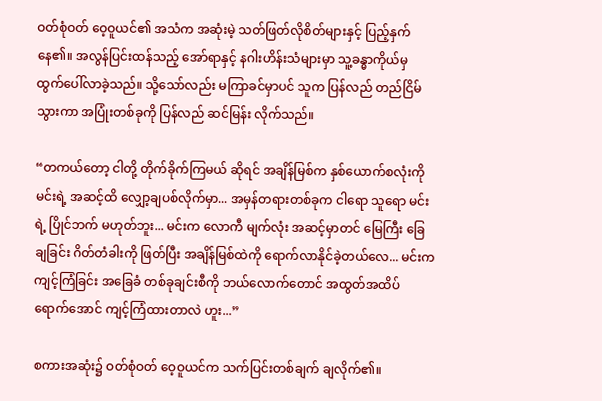ဝတ်စုံဝတ် ဝေ့ဝူယင်၏ အသံက အဆုံးမဲ့ သတ်ဖြတ်လိုစိတ်များနှင့် ပြည့်နှက် နေ၏။ အလွန်ပြင်းထန်သည့် အော်ရာနှင့် နဂါးဟိန်းသံများမှာ သူ့ခန္ဓာကိုယ်မှ ထွက်ပေါ်လာခဲ့သည်။ သို့သော်လည်း မကြာခင်မှာပင် သူက ပြန်လည် တည်ငြိမ်သွားကာ အပြုံးတစ်ခုကို ပြန်လည် ဆင်မြန်း လိုက်သည်။

“တကယ်တော့ ငါတို့ တိုက်ခိုက်ကြမယ် ဆိုရင် အချိန်မြစ်က နှစ်ယောက်စလုံးကို မင်းရဲ့ အဆင့်ထိ လျှော့ချပစ်လိုက်မှာ... အမှန်တရားတစ်ခုက ငါရော သူရော မင်းရဲ့ ပြိုင်ဘက် မဟုတ်ဘူး... မင်းက လောကီ မျက်လုံး အဆင့်မှာတင် မြေကြီး ခြေချခြင်း ဂိတ်တံခါးကို ဖြတ်ပြီး အချိန်မြစ်ထဲကို ရောက်လာနိုင်ခဲ့တယ်လေ... မင်းက ကျင့်ကြံခြင်း အခြေခံ တစ်ခုချင်းစီကို ဘယ်လောက်တောင် အထွတ်အထိပ် ရောက်အောင် ကျင့်ကြံထားတာလဲ ဟူး...”

စကားအဆုံး၌ ဝတ်စုံဝတ် ဝေ့ဝူယင်က သက်ပြင်းတစ်ချက် ချလိုက်၏။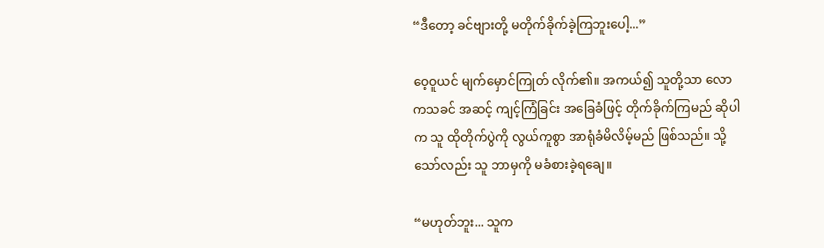“ဒီတော့ ခင်ဗျားတို့ မတိုက်ခိုက်ခဲ့ကြဘူးပေါ့...”

ဝေ့ဝူယင် မျက်မှောင်ကြုတ် လိုက်၏။ အကယ်၍ သူတို့သာ လောကသခင် အဆင့် ကျင့်ကြံခြင်း အခြေခံဖြင့် တိုက်ခိုက်ကြမည် ဆိုပါက သူ ထိုတိုက်ပွဲကို လွယ်ကူစွာ အာရုံခံမိလိမ့်မည် ဖြစ်သည်။ သို့သော်လည်း သူ ဘာမှကို မခံစားခဲ့ရချေ။

“မဟုတ်ဘူး... သူက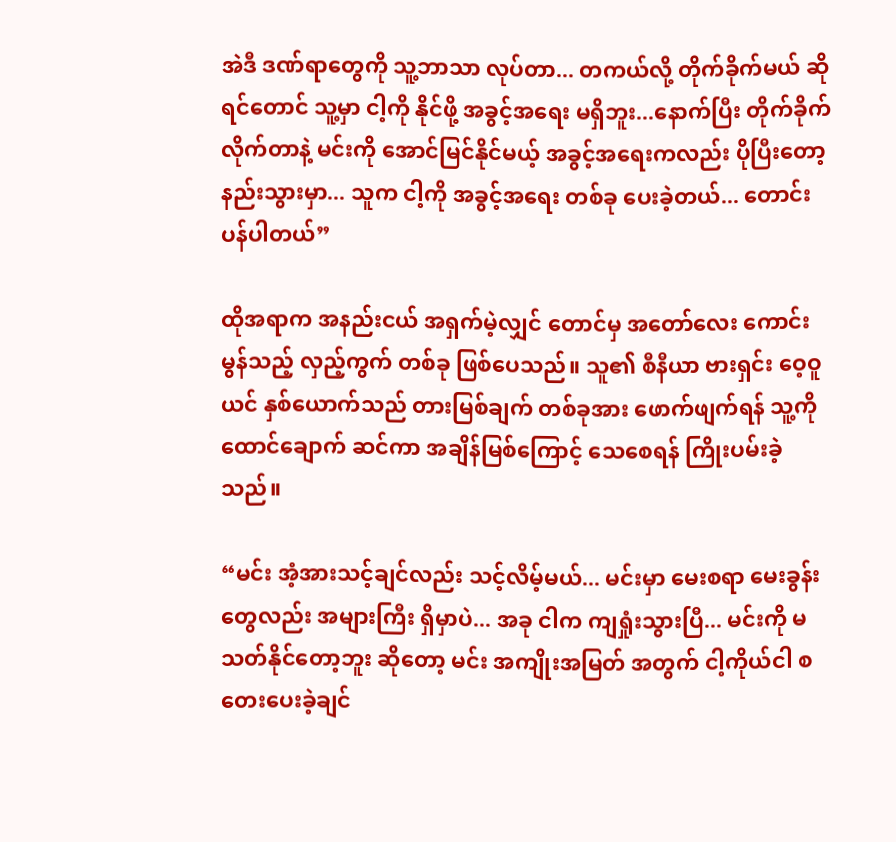အဲဒီ ဒဏ်ရာတွေကို သူ့ဘာသာ လုပ်တာ... တကယ်လို့ တိုက်ခိုက်မယ် ဆိုရင်တောင် သူ့မှာ ငါ့ကို နိုင်ဖို့ အခွင့်အရေး မရှိဘူး...နောက်ပြီး တိုက်ခိုက်လိုက်တာနဲ့ မင်းကို အောင်မြင်နိုင်မယ့် အခွင့်အရေးကလည်း ပိုပြီးတော့ နည်းသွားမှာ... သူက ငါ့ကို အခွင့်အရေး တစ်ခု ပေးခဲ့တယ်... တောင်းပန်ပါတယ်”

ထိုအရာက အနည်းငယ် အရှက်မဲ့လျှင် တောင်မှ အတော်လေး ကောင်းမွန်သည့် လှည့်ကွက် တစ်ခု ဖြစ်ပေသည်။ သူ၏ စီနီယာ ဗားရှင်း ဝေ့ဝူယင် နှစ်ယောက်သည် တားမြစ်ချက် တစ်ခုအား ဖောက်ဖျက်ရန် သူ့ကို ထောင်ချောက် ဆင်ကာ အချိန်မြစ်ကြောင့် သေစေရန် ကြိုးပမ်းခဲ့သည်။

“မင်း အံ့အားသင့်ချင်လည်း သင့်လိမ့်မယ်... မင်းမှာ မေးစရာ မေးခွန်းတွေလည်း အများကြီး ရှိမှာပဲ... အခု ငါက ကျရှုံးသွားပြီ... မင်းကို မသတ်နိုင်တော့ဘူး ဆိုတော့ မင်း အကျိုးအမြတ် အတွက် ငါ့ကိုယ်ငါ စတေးပေးခဲ့ချင်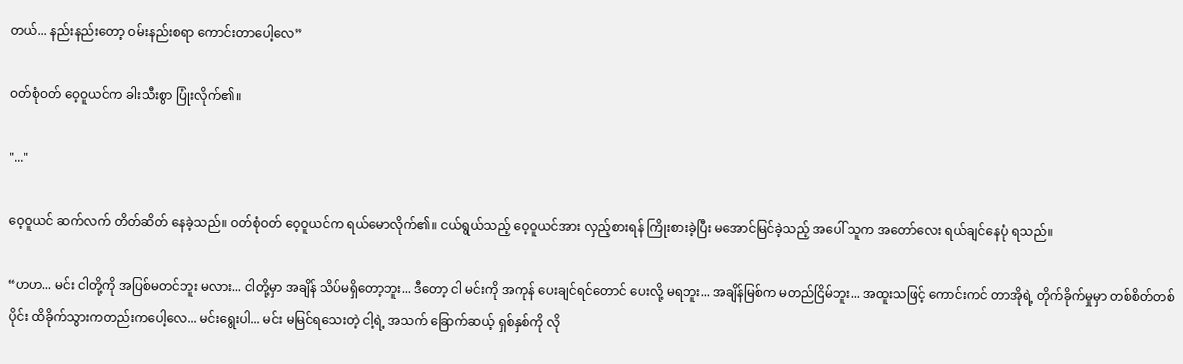တယ်... နည်းနည်းတော့ ဝမ်းနည်းစရာ ကောင်းတာပေါ့လေ”

ဝတ်စုံဝတ် ဝေ့ဝူယင်က ခါးသီးစွာ ပြုံးလိုက်၏။

"..."

ဝေ့ဝူယင် ဆက်လက် တိတ်ဆိတ် နေခဲ့သည်။ ဝတ်စုံဝတ် ဝေ့ဝူယင်က ရယ်မောလိုက်၏။ ငယ်ရွယ်သည့် ဝေ့ဝူယင်အား လှည့်စားရန် ကြိုးစားခဲ့ပြီး မအောင်မြင်ခဲ့သည့် အပေါ် သူက အတော်လေး ရယ်ချင်နေပုံ ရသည်။

“ဟဟ... မင်း ငါတို့ကို အပြစ်မတင်ဘူး မလား... ငါတို့မှာ အချိန် သိပ်မရှိတော့ဘူး... ဒီတော့ ငါ မင်းကို အကုန် ပေးချင်ရင်တောင် ပေးလို့ မရဘူး... အချိန်မြစ်က မတည်ငြိမ်ဘူး... အထူးသဖြင့် ကောင်းကင် တာအိုရဲ့ တိုက်ခိုက်မှုမှာ တစ်စိတ်တစ်ပိုင်း ထိခိုက်သွားကတည်းကပေါ့လေ... မင်းရွေးပါ... မင်း မမြင်ရသေးတဲ့ ငါ့ရဲ့ အသက် ခြောက်ဆယ့် ရှစ်နှစ်ကို လို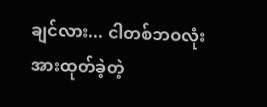ချင်လား... ငါတစ်ဘဝလုံး အားထုတ်ခဲ့တဲ့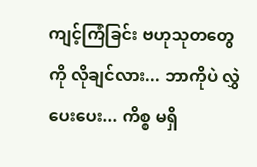ကျင့်ကြံခြင်း ဗဟုသုတတွေကို လိုချင်လား... ဘာကိုပဲ လွှဲပေးပေး... ကိစ္စ မရှိ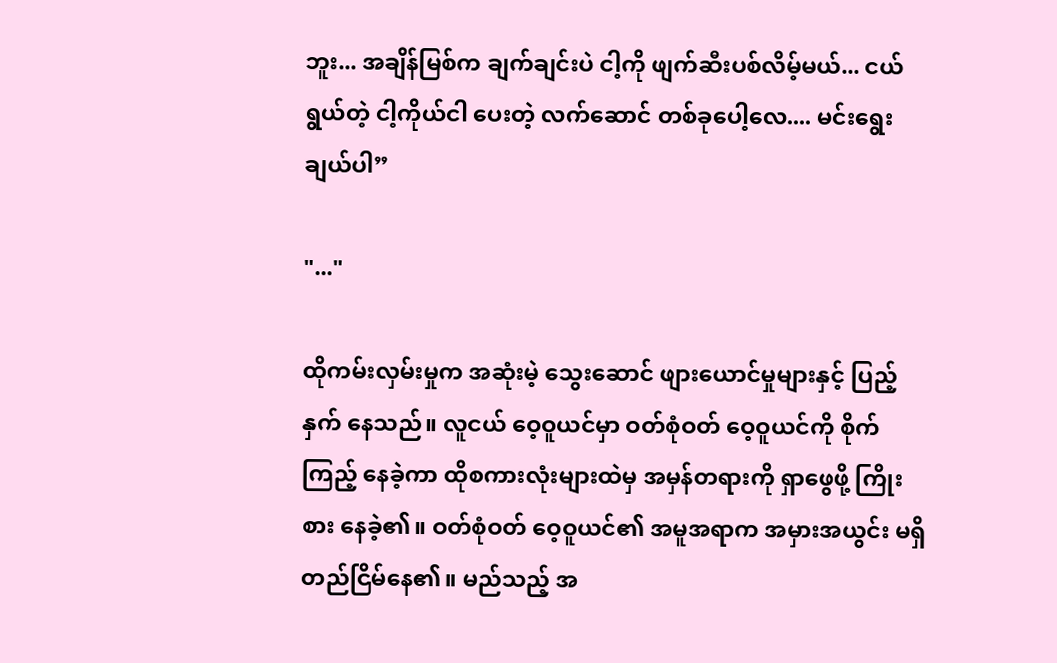ဘူး... အချိန်မြစ်က ချက်ချင်းပဲ ငါ့ကို ဖျက်ဆီးပစ်လိမ့်မယ်... ငယ်ရွယ်တဲ့ ငါ့ကိုယ်ငါ ပေးတဲ့ လက်ဆောင် တစ်ခုပေါ့လေ.... မင်း‌‌ရွေးချယ်ပါ”

"..."

ထိုကမ်းလှမ်းမှုက အဆုံးမဲ့ သွေးဆောင် ဖျားယောင်မှုများနှင့် ပြည့်နှက် နေသည်။ လူငယ် ဝေ့ဝူယင်မှာ ဝတ်စုံဝတ် ဝေ့ဝူယင်ကို စိုက်ကြည့် နေခဲ့ကာ ထိုစကားလုံးများထဲမှ အမှန်တရားကို ရှာဖွေဖို့ ကြိုးစား နေခဲ့၏။ ဝတ်စုံဝတ် ဝေ့ဝူယင်၏ အမူအရာက အမှားအယွင်း မရှိ တည်ငြိမ်နေ၏။ မည်သည့် အ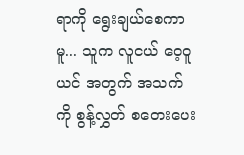ရာကို ရွေးချယ်စေကာမူ... သူက လူငယ် ဝေ့ဝူယင် အတွက် အသက်ကို စွန့်လွှတ် စတေးပေး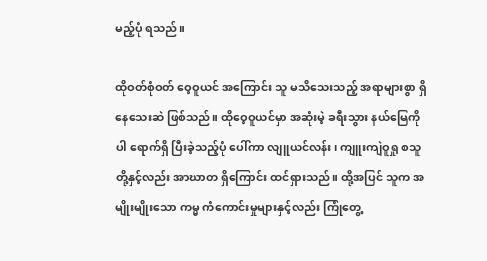မည့်ပုံ ရသည်။

ထိုဝတ်စုံဝတ် ဝေ့ဝူယင် အကြောင်း သူ မသိသေးသည့် အရာများစွာ ရှိနေသေးဆဲ ဖြစ်သည်။ ထိုဝေ့ဝူယင်မှာ အဆုံးမဲ့ ခရီးသွား နယ်မြေကိုပါ ရောက်ရှိ ပြီးခဲ့သည့်ပုံ ပေါ်ကာ လျူယင်လန်း၊ ကျူးကျဲဝူရှု စသူတို့နှင့်လည်း အာဃာတ ရှိကြောင်း ထင်ရှားသည်။ ထို့အပြင် သူက အမျိုးမျိုးသော ကမ္မ ကံကောင်းမှုများနှင့်လည်း ကြုံတွေ့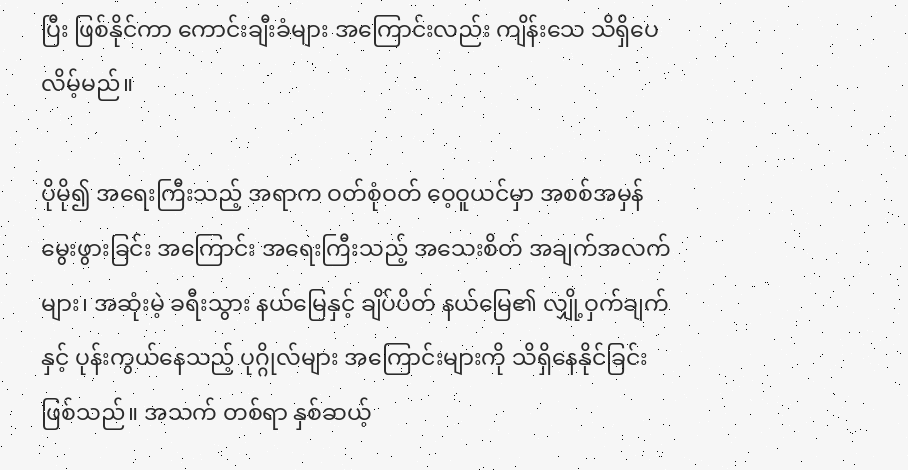ပြီး ဖြစ်နိုင်ကာ ကောင်းချီးခံများ အကြောင်းလည်း ကျိန်းသေ သိရှိပေလိမ့်မည်။

ပိုမို၍ အရေးကြီးသည့် အရာက ဝတ်စုံဝတ် ဝေ့ဝူယင်မှာ အစစ်အမှန် မွေးဖွားခြင်း အကြောင်း အရေးကြီးသည့် အသေးစိတ် အချက်အလက်များ၊ အဆုံးမဲ့ ခရီးသွား နယ်မြေနှင့် ချိပ်ပိတ် နယ်မြေ၏ လျှို့ဝှက်ချက်နှင့် ပုန်းကွယ်နေသည့် ပုဂ္ဂိုလ်များ အကြောင်းများကို သိရှိနေနိုင်ခြင်း ဖြစ်သည်။ အသက် တစ်ရာ နှစ်ဆယ့်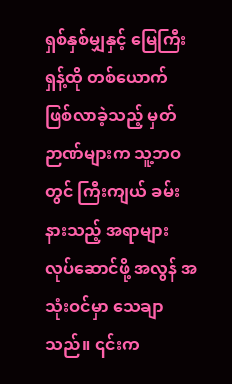ရှစ်နှစ်မျှနှင့် မြေကြီး ရှန့်ထို တစ်ယောက် ဖြစ်လာခဲ့သည့် မှတ်ဉာဏ်များက သူ့ဘဝတွင် ကြီးကျယ် ခမ်းနားသည့် အရာများ လုပ်ဆောင်ဖို့ အလွန် အသုံးဝင်မှာ သေချာသည်။ ၎င်းက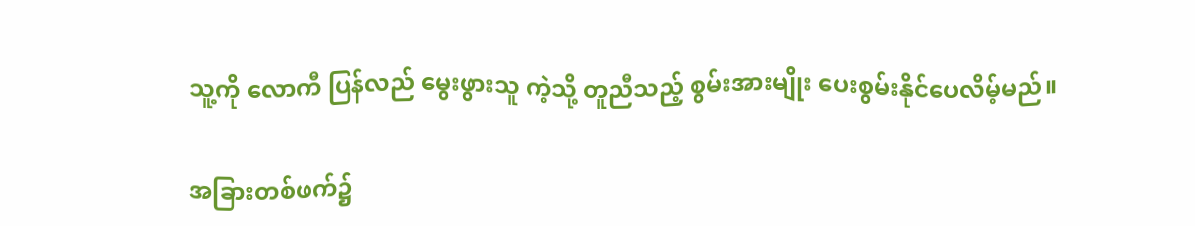သူ့ကို လောကီ ပြန်လည် မွေးဖွားသူ ကဲ့သို့ တူညီသည့် စွမ်းအားမျိုး ပေးစွမ်းနိုင်ပေလိမ့်မည်။

အခြားတစ်ဖက်၌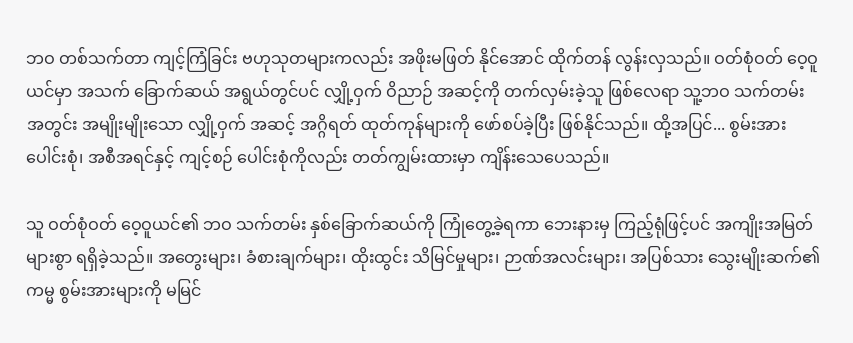ဘဝ တစ်သက်တာ ကျင့်ကြံခြင်း ဗဟုသုတများကလည်း အဖိုးမဖြတ် နိုင်အောင် ထိုက်တန် လွန်းလှသည်။ ဝတ်စုံဝတ် ဝေ့ဝူယင်မှာ အသက် ခြောက်ဆယ် အရွယ်တွင်ပင် လျှို့ဝှက် ဝိညာဉ် အဆင့်ကို တက်လှမ်းခဲ့သူ ဖြစ်လေရာ သူ့ဘဝ သက်တမ်း အတွင်း အမျိုးမျိုးသော လျှို့ဝှက် အဆင့် အဂ္ဂိရတ် ထုတ်ကုန်များကို ဖော်စပ်ခဲ့ပြီး ဖြစ်နိုင်သည်။ ထို့အပြင်... စွမ်းအား ပေါင်းစုံ၊ အစီအရင်နှင့် ကျင့်စဉ် ပေါင်းစုံကိုလည်း တတ်ကျွမ်းထားမှာ ကျိန်းသေပေသည်။

သူ ဝတ်စုံဝတ် ဝေ့ဝူယင်၏ ဘဝ သက်တမ်း နှစ်ခြောက်ဆယ်ကို ကြုံတွေ့ခဲ့ရကာ ဘေးနားမှ ကြည့်ရုံဖြင့်ပင် အကျိုးအမြတ် များစွာ ရရှိခဲ့သည်။ အတွေးများ၊ ခံစားချက်များ၊ ထိုးထွင်း သိမြင်မှုများ၊ ဉာဏ်အလင်းများ၊ အပြစ်သား သွေးမျိုးဆက်၏ ကမ္မ စွမ်းအားများကို မမြင်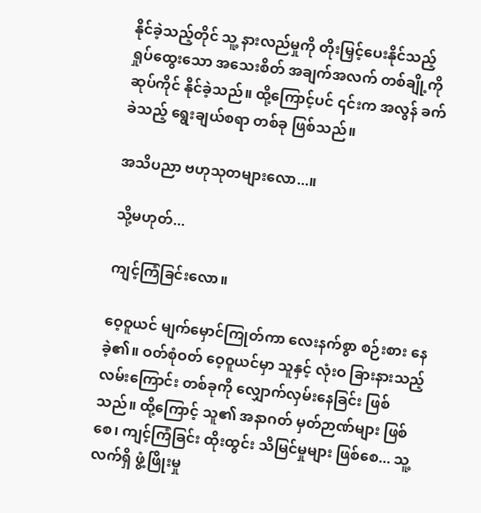နိုင်ခဲ့သည့်တိုင် သူ့ နားလည်မှုကို တိုးမြှင့်ပေးနိုင်သည့် ရှုပ်ထွေးသော အသေးစိတ် အချက်အလက် တစ်ချို့ကို ဆုပ်ကိုင် နိုင်ခဲ့သည်။ ထို့ကြောင့်ပင် ၎င်းက အလွန် ခက်ခဲသည့် ‌ရွေးချယ်စရာ တစ်ခု ဖြစ်သည်။

အသိပညာ ဗဟုသုတများလော...။

သို့မဟုတ်...

ကျင့်ကြံခြင်းလော။

ဝေ့ဝူယင် မျက်မှောင်ကြုတ်ကာ လေးနက်စွာ စဉ်းစား နေခဲ့၏။ ဝတ်စုံဝတ် ဝေ့ဝူယင်မှာ သူနှင့် လုံးဝ ခြားနားသည့် လမ်းကြောင်း တစ်ခုကို လျှောက်လှမ်းနေခြင်း ဖြစ်သည်။ ထို့ကြောင့် သူ၏ အနာဂတ် မှတ်ဉာဏ်များ ဖြစ်စေ၊ ကျင့်ကြံခြင်း ထိုးထွင်း သိမြင်မှုများ ဖြစ်စေ... သူ့ လက်ရှိ ဖွံ့ဖြိုးမှု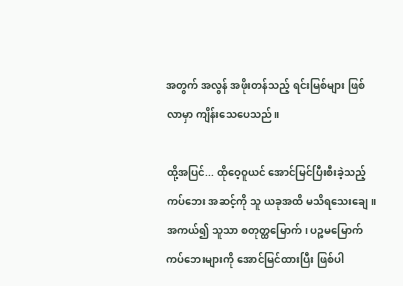အတွက် အလွန် အဖိုးတန်သည့် ရင်းမြစ်များ ဖြစ်လာမှာ ကျိန်းသေပေသည်။

ထို့အပြင်... ထိုဝေ့ဝူယင် အောင်မြင်ပြီးစီးခဲ့သည့် ကပ်ဘေး အဆင့်ကို သူ ယခုအထိ မသိရသေးချေ။ အကယ်၍ သူသာ စတုတ္ထမြောက်၊ ပဉ္စမမြောက် ကပ်ဘေးများကို အောင်မြင်ထားပြီး ဖြစ်ပါ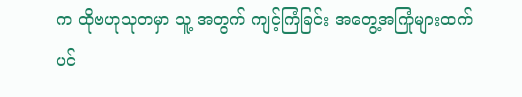က ထိုဗဟုသုတမှာ သူ့ အတွက် ကျင့်ကြံခြင်း အတွေ့အကြုံများထက်ပင်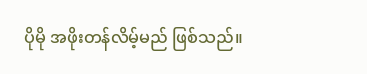ပိုမို အဖိုးတန်လိမ့်မည် ဖြစ်သည်။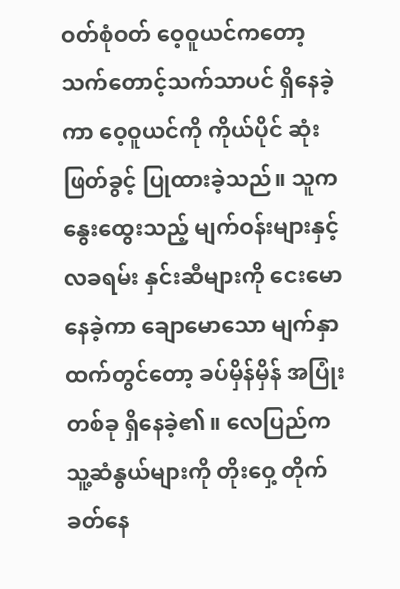ဝတ်စုံဝတ် ဝေ့ဝူယင်ကတော့ သက်တောင့်သက်သာပင် ရှိနေခဲ့ကာ ဝေ့ဝူယင်ကို ကိုယ်ပိုင် ဆုံးဖြတ်ခွင့် ပြုထားခဲ့သည်။ သူက နွေးထွေးသည့် မျက်ဝန်းများနှင့် လခရမ်း နှင်းဆီများကို ငေးမော နေခဲ့ကာ ချောမောသော မျက်နှာထက်တွင်တော့ ခပ်မှိန်မှိန် အပြုံးတစ်ခု ရှိနေခဲ့၏။ လေပြည်က သူ့ဆံနွယ်များကို တိုးဝှေ့ တိုက်ခတ်နေ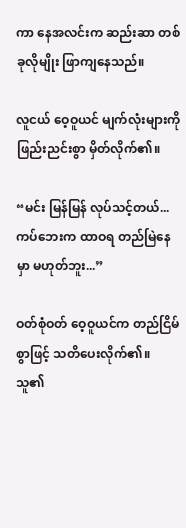ကာ နေအလင်းက ဆည်းဆာ တစ်ခုလိုမျိုး ဖြာကျနေသည်။

လူငယ် ဝေ့ဝူယင် မျက်လုံးများကို ဖြည်းညင်းစွာ မှိတ်လိုက်၏။

“မင်း မြန်မြန် လုပ်သင့်တယ်... ကပ်ဘေးက ထာဝရ တည်မြဲနေမှာ မဟုတ်ဘူး...”

ဝတ်စုံဝတ် ဝေ့ဝူယင်က တည်ငြိမ်စွာဖြင့် သတိပေးလိုက်၏။ သူ၏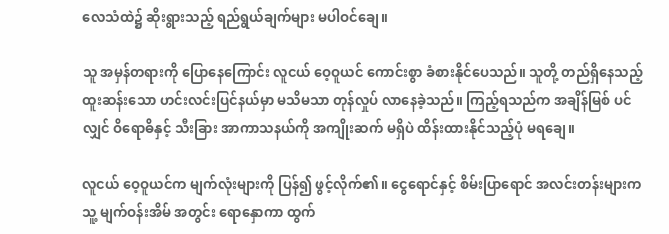လေသံထဲ၌ ဆိုးရွားသည့် ရည်ရွယ်ချက်များ မပါဝင်ချေ။

သူ အမှန်တရားကို ပြောနေကြောင်း လူငယ် ဝေ့ဝူယင် ကောင်းစွာ ခံစားနိုင်ပေသည်။ သူတို့ တည်ရှိနေသည့် ထူးဆန်းသော ဟင်းလင်းပြင်နယ်မှာ မသိမသာ တုန်လှုပ် လာနေခဲ့သည်။ ကြည့်ရသည်က အချိန်မြစ် ပင်လျှင် ဝိရောဓိနှင့် သီးခြား အာကာသနယ်ကို အကျိုးဆက် မရှိပဲ ထိန်းထားနိုင်သည့်ပုံ မရချေ။

လူငယ် ဝေ့ဝူယင်က မျက်လုံးများကို ပြန်၍ ဖွင့်လိုက်၏။ ငွေရောင်နှင့် စိမ်းပြာရောင် အလင်းတန်းများက သူ့ မျက်ဝန်းအိမ် အတွင်း ရောနှောကာ ထွက်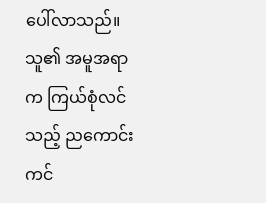ပေါ်လာသည်။ သူ၏ အမူအရာက ကြယ်စုံလင်သည့် ညကောင်းကင်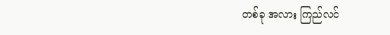တစ်ခု အလား ကြည်လင်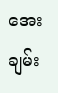အေးချမ်း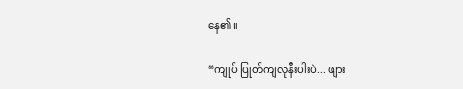နေ၏။

“ကျုပ် ပြုတ်ကျလုနီးပါးပဲ... ဖျား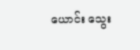ယောင်း သွေး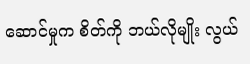ဆောင်မှုက စိတ်ကို ဘယ်လိုမျိုး လွယ်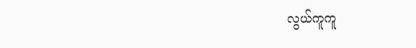လွယ်ကူကူ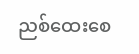ညစ်ထေးစေ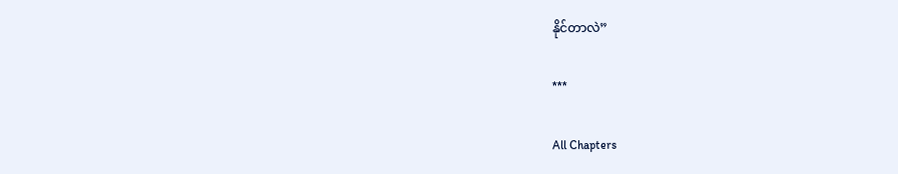နိုင်တာလဲ”

***

All Chapters